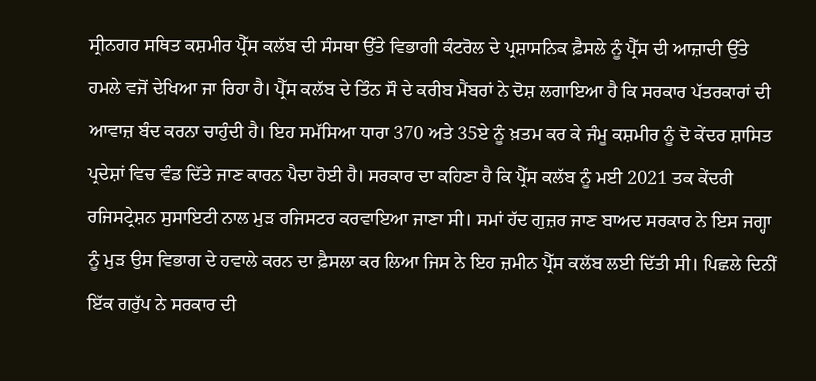ਸ੍ਰੀਨਗਰ ਸਥਿਤ ਕਸ਼ਮੀਰ ਪ੍ਰੈੱਸ ਕਲੱਬ ਦੀ ਸੰਸਥਾ ਉੱਤੇ ਵਿਭਾਗੀ ਕੰਟਰੋਲ ਦੇ ਪ੍ਰਸ਼ਾਸਨਿਕ ਫ਼ੈਸਲੇ ਨੂੰ ਪ੍ਰੈੱਸ ਦੀ ਆਜ਼ਾਦੀ ਉੱਤੇ ਹਮਲੇ ਵਜੋਂ ਦੇਖਿਆ ਜਾ ਰਿਹਾ ਹੈ। ਪ੍ਰੈੱਸ ਕਲੱਬ ਦੇ ਤਿੰਨ ਸੌ ਦੇ ਕਰੀਬ ਮੈਂਬਰਾਂ ਨੇ ਦੋਸ਼ ਲਗਾਇਆ ਹੈ ਕਿ ਸਰਕਾਰ ਪੱਤਰਕਾਰਾਂ ਦੀ ਆਵਾਜ਼ ਬੰਦ ਕਰਨਾ ਚਾਹੁੰਦੀ ਹੈ। ਇਹ ਸਮੱਸਿਆ ਧਾਰਾ 370 ਅਤੇ 35ਏ ਨੂੰ ਖ਼ਤਮ ਕਰ ਕੇ ਜੰਮੂ ਕਸ਼ਮੀਰ ਨੂੰ ਦੋ ਕੇਂਦਰ ਸ਼ਾਸਿਤ ਪ੍ਰਦੇਸ਼ਾਂ ਵਿਚ ਵੰਡ ਦਿੱਤੇ ਜਾਣ ਕਾਰਨ ਪੈਦਾ ਹੋਈ ਹੈ। ਸਰਕਾਰ ਦਾ ਕਹਿਣਾ ਹੈ ਕਿ ਪ੍ਰੈੱਸ ਕਲੱਬ ਨੂੰ ਮਈ 2021 ਤਕ ਕੇਂਦਰੀ ਰਜਿਸਟ੍ਰੇਸ਼ਨ ਸੁਸਾਇਟੀ ਨਾਲ ਮੁੜ ਰਜਿਸਟਰ ਕਰਵਾਇਆ ਜਾਣਾ ਸੀ। ਸਮਾਂ ਹੱਦ ਗੁਜ਼ਰ ਜਾਣ ਬਾਅਦ ਸਰਕਾਰ ਨੇ ਇਸ ਜਗ੍ਹਾ ਨੂੰ ਮੁੜ ਉਸ ਵਿਭਾਗ ਦੇ ਹਵਾਲੇ ਕਰਨ ਦਾ ਫ਼ੈਸਲਾ ਕਰ ਲਿਆ ਜਿਸ ਨੇ ਇਹ ਜ਼ਮੀਨ ਪ੍ਰੈੱਸ ਕਲੱਬ ਲਈ ਦਿੱਤੀ ਸੀ। ਪਿਛਲੇ ਦਿਨੀਂ ਇੱਕ ਗਰੁੱਪ ਨੇ ਸਰਕਾਰ ਦੀ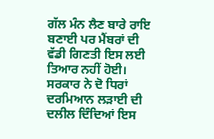ਗੱਲ ਮੰਨ ਲੈਣ ਬਾਰੇ ਰਾਇ ਬਣਾਈ ਪਰ ਮੈਂਬਰਾਂ ਦੀ ਵੱਡੀ ਗਿਣਤੀ ਇਸ ਲਈ ਤਿਆਰ ਨਹੀਂ ਹੋਈ। ਸਰਕਾਰ ਨੇ ਦੋ ਧਿਰਾਂ ਦਰਮਿਆਨ ਲੜਾਈ ਦੀ ਦਲੀਲ ਦਿੰਦਿਆਂ ਇਸ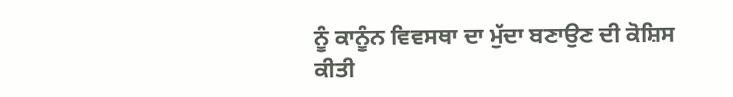ਨੂੰ ਕਾਨੂੰਨ ਵਿਵਸਥਾ ਦਾ ਮੁੱਦਾ ਬਣਾਉਣ ਦੀ ਕੋਸ਼ਿਸ ਕੀਤੀ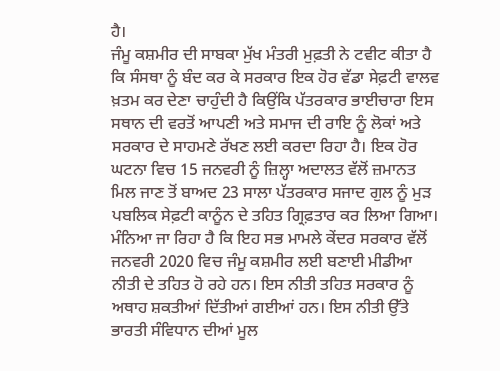ਹੈ।
ਜੰਮੂ ਕਸ਼ਮੀਰ ਦੀ ਸਾਬਕਾ ਮੁੱਖ ਮੰਤਰੀ ਮੁਫ਼ਤੀ ਨੇ ਟਵੀਟ ਕੀਤਾ ਹੈ ਕਿ ਸੰਸਥਾ ਨੂੰ ਬੰਦ ਕਰ ਕੇ ਸਰਕਾਰ ਇਕ ਹੋਰ ਵੱਡਾ ਸੇਫ਼ਟੀ ਵਾਲਵ ਖ਼ਤਮ ਕਰ ਦੇਣਾ ਚਾਹੁੰਦੀ ਹੈ ਕਿਉਂਕਿ ਪੱਤਰਕਾਰ ਭਾਈਚਾਰਾ ਇਸ ਸਥਾਨ ਦੀ ਵਰਤੋਂ ਆਪਣੀ ਅਤੇ ਸਮਾਜ ਦੀ ਰਾਇ ਨੂੰ ਲੋਕਾਂ ਅਤੇ ਸਰਕਾਰ ਦੇ ਸਾਹਮਣੇ ਰੱਖਣ ਲਈ ਕਰਦਾ ਰਿਹਾ ਹੈ। ਇਕ ਹੋਰ ਘਟਨਾ ਵਿਚ 15 ਜਨਵਰੀ ਨੂੰ ਜ਼ਿਲ੍ਹਾ ਅਦਾਲਤ ਵੱਲੋਂ ਜ਼ਮਾਨਤ ਮਿਲ ਜਾਣ ਤੋਂ ਬਾਅਦ 23 ਸਾਲਾ ਪੱਤਰਕਾਰ ਸਜਾਦ ਗੁਲ ਨੂੰ ਮੁੜ ਪਬਲਿਕ ਸੇਫ਼ਟੀ ਕਾਨੂੰਨ ਦੇ ਤਹਿਤ ਗ੍ਰਿਫ਼ਤਾਰ ਕਰ ਲਿਆ ਗਿਆ। ਮੰਨਿਆ ਜਾ ਰਿਹਾ ਹੈ ਕਿ ਇਹ ਸਭ ਮਾਮਲੇ ਕੇਂਦਰ ਸਰਕਾਰ ਵੱਲੋਂ ਜਨਵਰੀ 2020 ਵਿਚ ਜੰਮੂ ਕਸ਼ਮੀਰ ਲਈ ਬਣਾਈ ਮੀਡੀਆ ਨੀਤੀ ਦੇ ਤਹਿਤ ਹੋ ਰਹੇ ਹਨ। ਇਸ ਨੀਤੀ ਤਹਿਤ ਸਰਕਾਰ ਨੂੰ ਅਥਾਹ ਸ਼ਕਤੀਆਂ ਦਿੱਤੀਆਂ ਗਈਆਂ ਹਨ। ਇਸ ਨੀਤੀ ਉੱਤੇ ਭਾਰਤੀ ਸੰਵਿਧਾਨ ਦੀਆਂ ਮੂਲ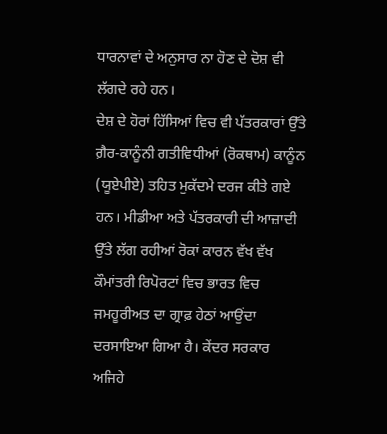ਧਾਰਨਾਵਾਂ ਦੇ ਅਨੁਸਾਰ ਨਾ ਹੋਣ ਦੇ ਦੋਸ਼ ਵੀ ਲੱਗਦੇ ਰਹੇ ਹਨ।
ਦੇਸ਼ ਦੇ ਹੋਰਾਂ ਹਿੱਸਿਆਂ ਵਿਚ ਵੀ ਪੱਤਰਕਾਰਾਂ ਉੱਤੇ ਗ਼ੈਰ-ਕਾਨੂੰਨੀ ਗਤੀਵਿਧੀਆਂ (ਰੋਕਥਾਮ) ਕਾਨੂੰਨ (ਯੂਏਪੀਏ) ਤਹਿਤ ਮੁਕੱਦਮੇ ਦਰਜ ਕੀਤੇ ਗਏ ਹਨ। ਮੀਡੀਆ ਅਤੇ ਪੱਤਰਕਾਰੀ ਦੀ ਆਜ਼ਾਦੀ ਉੱਤੇ ਲੱਗ ਰਹੀਆਂ ਰੋਕਾਂ ਕਾਰਨ ਵੱਖ ਵੱਖ ਕੌਮਾਂਤਰੀ ਰਿਪੋਰਟਾਂ ਵਿਚ ਭਾਰਤ ਵਿਚ ਜਮਹੂਰੀਅਤ ਦਾ ਗ੍ਰਾਫ਼ ਹੇਠਾਂ ਆਉਂਦਾ ਦਰਸਾਇਆ ਗਿਆ ਹੈ। ਕੇਂਦਰ ਸਰਕਾਰ ਅਜਿਹੇ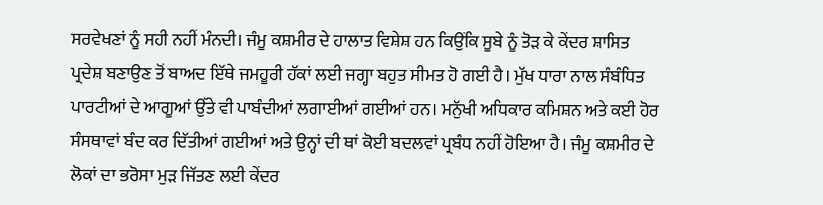ਸਰਵੇਖਣਾਂ ਨੂੰ ਸਹੀ ਨਹੀਂ ਮੰਨਦੀ। ਜੰਮੂ ਕਸ਼ਮੀਰ ਦੇ ਹਾਲਾਤ ਵਿਸ਼ੇਸ਼ ਹਨ ਕਿਉਂਕਿ ਸੂਬੇ ਨੂੰ ਤੋੜ ਕੇ ਕੇਂਦਰ ਸ਼ਾਸਿਤ ਪ੍ਰਦੇਸ਼ ਬਣਾਉਣ ਤੋਂ ਬਾਅਦ ਇੱਥੇ ਜਮਹੂਰੀ ਹੱਕਾਂ ਲਈ ਜਗ੍ਹਾ ਬਹੁਤ ਸੀਮਤ ਹੋ ਗਈ ਹੈ। ਮੁੱਖ ਧਾਰਾ ਨਾਲ ਸੰਬੰਧਿਤ ਪਾਰਟੀਆਂ ਦੇ ਆਗੂਆਂ ਉੱਤੇ ਵੀ ਪਾਬੰਦੀਆਂ ਲਗਾਈਆਂ ਗਈਆਂ ਹਨ। ਮਨੁੱਖੀ ਅਧਿਕਾਰ ਕਮਿਸ਼ਨ ਅਤੇ ਕਈ ਹੋਰ ਸੰਸਥਾਵਾਂ ਬੰਦ ਕਰ ਦਿੱਤੀਆਂ ਗਈਆਂ ਅਤੇ ਉਨ੍ਹਾਂ ਦੀ ਥਾਂ ਕੋਈ ਬਦਲਵਾਂ ਪ੍ਰਬੰਧ ਨਹੀਂ ਹੋਇਆ ਹੈ। ਜੰਮੂ ਕਸ਼ਮੀਰ ਦੇ ਲੋਕਾਂ ਦਾ ਭਰੋਸਾ ਮੁੜ ਜਿੱਤਣ ਲਈ ਕੇਂਦਰ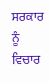ਸਰਕਾਰ ਨੂੰ ਵਿਚਾਰ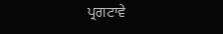ਪ੍ਰਗਟਾਵੇ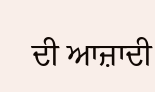ਦੀ ਆਜ਼ਾਦੀ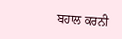ਬਹਾਲ ਕਰਨੀ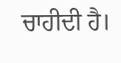ਚਾਹੀਦੀ ਹੈ।